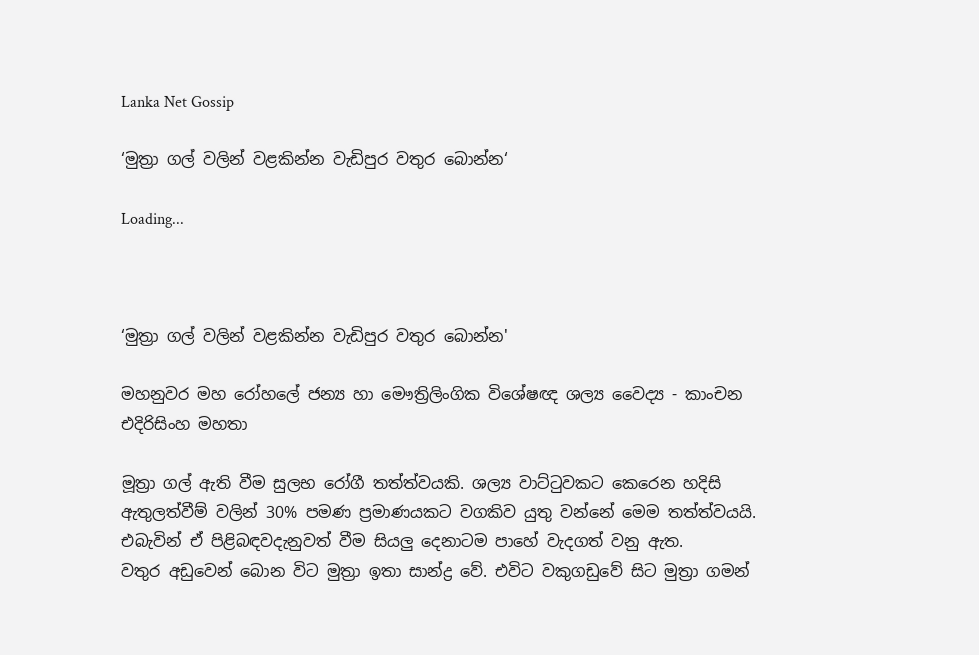Lanka Net Gossip

‘මුත්‍රා ගල් වලින් වළකින්න වැඩිපුර වතුර බොන්න‘

Loading...



‘මුත්‍රා ගල් වලින් වළකින්න වැඩිපුර වතුර බොන්න'

මහනුවර මහ රෝහලේ ජන්‍ය හා මෞත්‍රිලිංගික විශේෂඥ ශල්‍ය වෛද්‍ය - කාංචන  එදිරිසිංහ මහතා

මූත්‍රා ගල් ඇති වීම සුලභ රෝගී තත්ත්වයකි. ශල්‍ය වාට්ටුවකට කෙරෙන හදිසි ඇතුලත්වීම් වලින් 30% පමණ ප්‍රමාණයකට වගකිව යුතු වන්නේ මෙම තත්ත්වයයි. එබැවින් ඒ පිළිබඳවදැනුවත් වීම සියලු දෙනාටම පාහේ වැදගත් වනු ඇත.
වතුර අඩුවෙන් බොන විට මුත්‍රා ඉතා සාන්ද්‍ර වේ. එවිට වකුගඩුවේ සිට මුත්‍රා ගමන්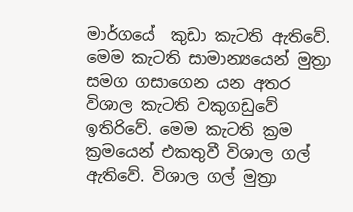මාර්ගයේ  කුඩා කැටති ඇතිවේ. මෙම කැටති සාමාන්‍යයෙන් මුත්‍රා සමග ගසාගෙන යන අතර විශාල කැටති වකුගඩුවේ ඉතිරිවේ. මෙම කැටති ක්‍රම ක්‍රමයෙන් එකතුවී විශාල ගල් ඇතිවේ. විශාල ගල් මුත්‍රා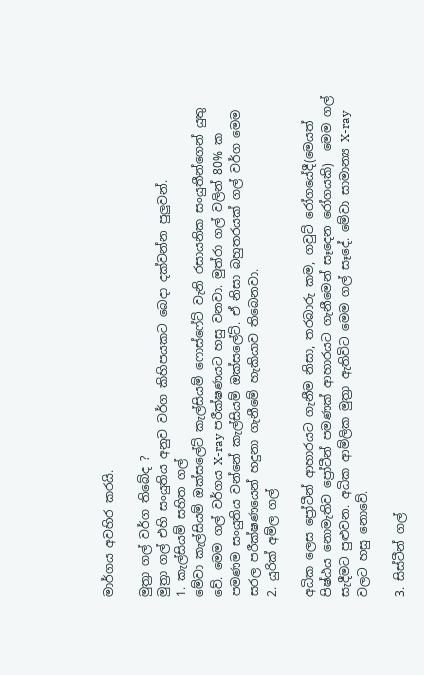මාර්ගය අවහිර කරයි.

මුත්‍රා ගල් වර්ග තිබේද ?
මුත්‍රා ගල් එහි සංයුතිය අනුව වර්ග කිහිපයකට බෙදා දක්වන්න පුලුවන්.
1. කැල්සියම් සහිත ගල්
මේවා කැල්සියම් ඔක්සලේට් කැල්සියම් ෆොස්ෆේට් වැනි රසායනික සංයුතීන්ගෙන් යුතු වේ. මෙම ගල් වර්ගය X-ray පරීක්ෂණයට හසු වනවා. මුත්රා ගල් වලින් 80% ක පමණම සංයුතිය වන්නේ කැල්සියම් ඔක්සලේට්. ඒ නිසා බහුතරයක් ගල් වර්ග මෙම සරල පරීක්ෂණයෙන් හදුනා ගැනීමේ හැකියාව තිබෙනවා.
2. යුරික් අම්ල ගල්

අධික ලෙස ප්‍රෝටීන් ආහාරයට ගැනීම නිසා, තරබාරු කම, ගවුට් රෝගයේදී(මෙයත් පිෂ්ඨය නොමැතිව ප්‍රෝටීන් පමණක් ආහාරයට ගැනීමෙන් සෑදෙන රෝගයකි)  මෙම ගල් සැදීමට පුළුවන. අධික ආම්ලික මුත්‍රා ඇතිවිට මෙම ගල් සෑදේ. මේවා සාමාන්‍ය X-ray වලට හසු නොවේ.

3. සිස්ටීන් ගල්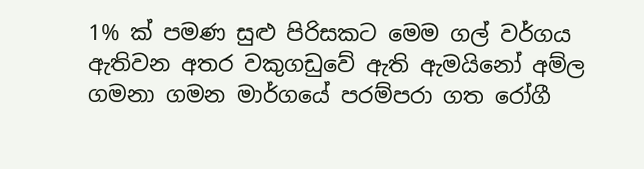1% ක් පමණ සුළු පිරිසකට මෙම ගල් වර්ගය ඇතිවන අතර වකුගඩුවේ ඇති ඇමයිනෝ අම්ල ගමනා ගමන මාර්ගයේ පරම්පරා ගත රෝගී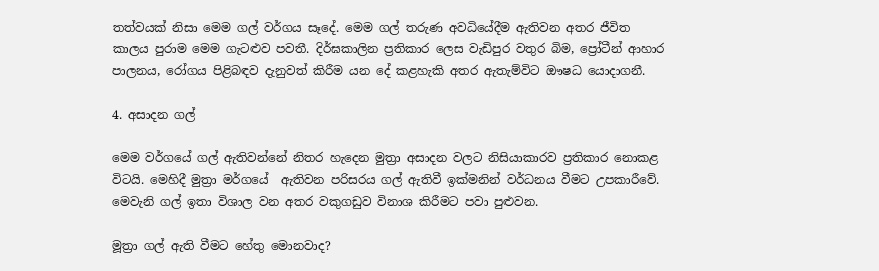තත්වයක් නිසා මෙම ගල් වර්ගය සෑදේ. මෙම ගල් තරුණ අවධියේදීම ඇතිවන අතර ජීවිත කාලය පුරාම මෙම ගැටළුව පවතී. දිර්ඝකාලින ප්‍රතිකාර ලෙස වැඩිපුර වතුර බිම, ප්‍රෝටීන් ආහාර පාලනය, රෝගය පිළිබඳව දැනුවත් කිරීම යන දේ කළහැකි අතර ඇතැම්විට ඖෂධ යොදාගනී.

4. අසාදන ගල්

මෙම වර්ගයේ ගල් ඇතිවන්නේ නිතර හැදෙන මුත්‍රා අසාදන වලට නිසියාකාරව ප්‍රතිකාර නොකළ විටයි. මෙහිදී මුත්‍රා මර්ගයේ  ඇතිවන පරිසරය ගල් ඇතිවී ඉක්මනින් වර්ධනය වීමට උපකාරීවේ. මෙවැනි ගල් ඉතා විශාල වන අතර වකුගඩුව විනාශ කිරීමට පවා පුළුවන.

මූත්‍රා ගල් ඇති වීමට හේතු මොනවාද?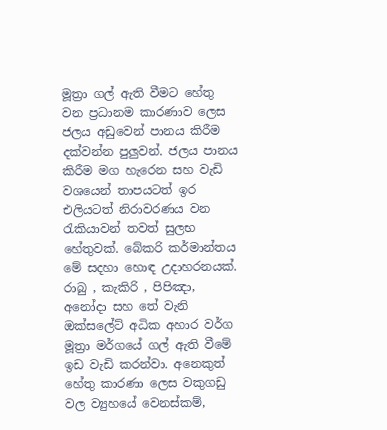මූත්‍රා ගල් ඇති වීමට හේතු වන ප්‍රධානම කාරණාව ලෙස ජලය අඩුවෙන් පානය කිරීම දක්වන්න පුලුවන්. ජලය පානය කිරීම මග හැරෙන සහ වැඩි වශයෙන් තාපයටත් ඉර එලියටත් නිරාවරණය වන රැකියාවන් තවත් සුලභ හේතුවක්. බේකරි කර්මාන්තය මේ සදහා හොඳ උදාහරනයක්. රාබු , කැකිරි , පිපිඤා, අනෝදා සහ තේ වැනි ඔක්සලේට් අධික අහාර වර්ග මූත්‍රා මර්ගයේ ගල් ඇති වීමේ ඉඩ වැඩි කරන්වා. අනෙකුත්  හේතු කාරණා ලෙස වකුගඩු වල ව්‍යුහයේ වෙනස්කම්,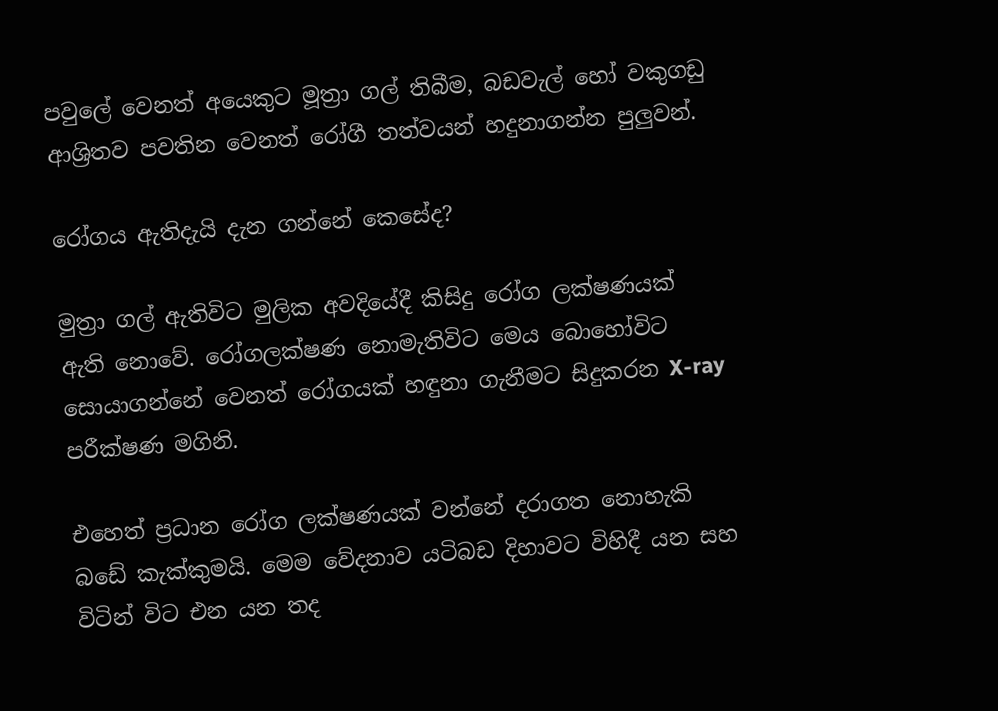පවුලේ වෙනත් අයෙකුට මූත්‍රා ගල් තිබීම, බඩවැල් හෝ වකුගඩු ආශ්‍රිතව පවතින වෙනත් රෝගී තත්වයන් හදුනාගන්න පුලුවන්.

රෝගය ඇතිදැයි දැන ගන්නේ කෙසේද?

මුත්‍රා ගල් ඇතිවිට මුලික අවදියේදී කිසිදු රෝග ලක්ෂණයක් ඇති නොවේ. රෝගලක්ෂණ නොමැතිවිට මෙය බොහෝවිට සොයාගන්නේ වෙනත් රෝගයක් හඳුනා ගැනීමට සිදුකරන X-ray පරීක්ෂණ මගිනි.

එහෙත් ප්‍රධාන රෝග ලක්ෂණයක් වන්නේ දරාගත නොහැකි බඩේ කැක්කුමයි. මෙම වේදනාව යටිබඩ දිහාවට විහිදී යන සහ විටින් විට එන යන තද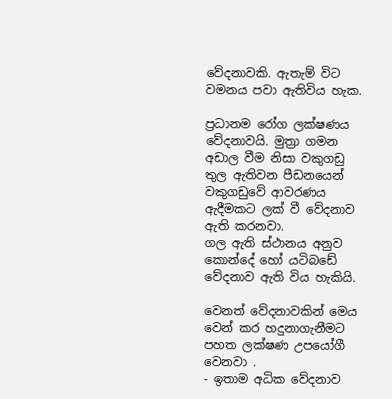වේදනාවකි. ඇතැම් විට වමනය පවා ඇතිවිය හැක.

ප්‍රධානම රෝග ලක්ෂණය වේදනාවයි. මුත්‍රා ගමන අඩාල වීම නිසා වකුගඩු තුල ඇතිවන පීඩනයෙන් වකුගඩුවේ ආවරණය ඇදීමකට ලක් වී වේදනාව ඇති කරනවා.
ගල ඇති ස්ථානය අනුව කොන්දේ හෝ යටිබඩේ වේදනාව ඇති විය හැකියි.

වෙනත් වේදනාවකින් මෙය වෙන් කර හදුනාගැනීමට පහත ලක්ෂණ උපයෝගී වෙනවා .
- ඉතාම අධික වේදනාව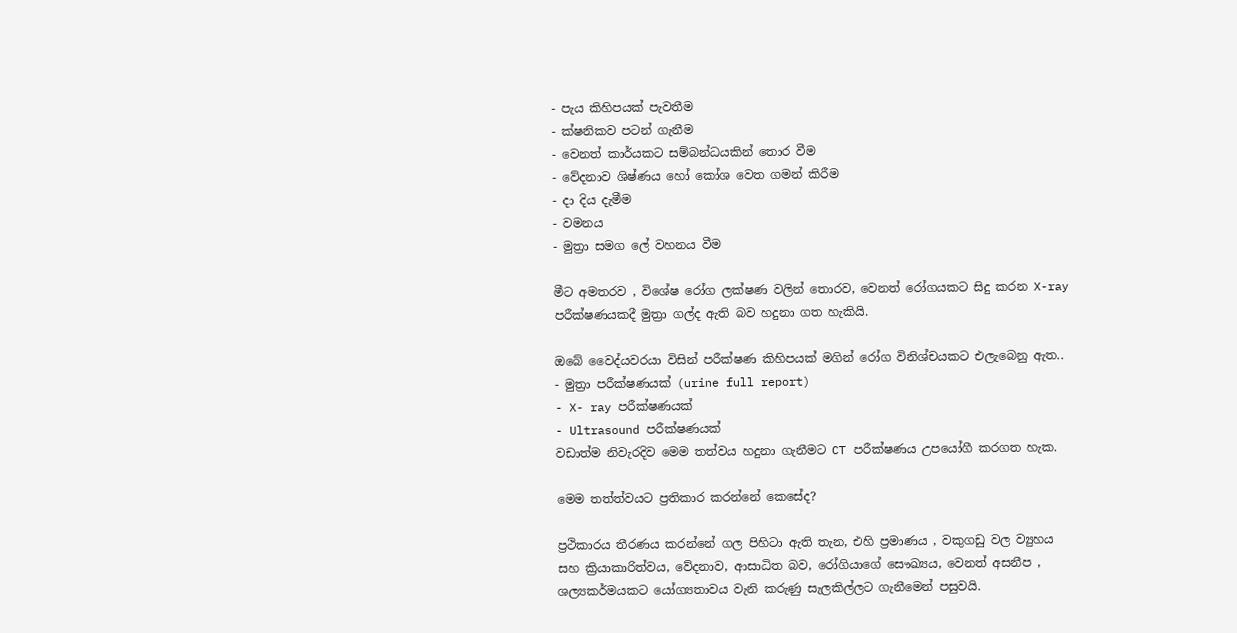- පැය කිහිපයක් පැවතීම
- ක්ෂනිකව පටන් ගැනීම
- වෙනත් කාර්යකට සම්බන්ධයකින් තොර වීම
- වේදනාව ශිෂ්ණය හෝ කෝශ වෙත ගමන් කිරීම
- දා දිය දැමීම
- වමනය
- මුත්‍රා සමග ලේ වහනය වීම

මීට අමතරව , විශේෂ රෝග ලක්ෂණ වලින් තොරව, වෙනත් රෝගයකට සිදු කරන X-ray පරීක්ෂණයකදී මුත්‍රා ගල්ද ඇති බව හදුනා ගත හැකියි.

ඔබේ වෛද්යවරයා විසින් පරීක්ෂණ කිහිපයක් මගින් රෝග විනිශ්චයකට එලැබෙනු ඇත..
- මුත්‍රා පරීක්ෂණයක් (urine full report)
- X- ray පරීක්ෂණයක්
- Ultrasound පරීක්ෂණයක්
වඩාත්ම නිවැරදිව මෙම තත්වය හදුනා ගැනීමට CT පරීක්ෂණය උපයෝගී කරගත හැක.

මෙම තත්ත්වයට ප්‍රතිකාර කරන්නේ කෙසේද?

ප්‍රථිකාරය තීරණය කරන්නේ ගල පිහිටා ඇති තැන, එහි ප්‍රමාණය , වකුගඩු වල ව්‍යුහය සහ ක්‍රියාකාරිත්වය, වේදනාව, ආසාධිත බව, රෝගියාගේ සෞඛ්‍යය, වෙනත් අසනීප , ශල්‍යකර්මයකට යෝග්‍යතාවය වැනි කරුණු සැලකිල්ලට ගැනීමෙන් පසුවයි.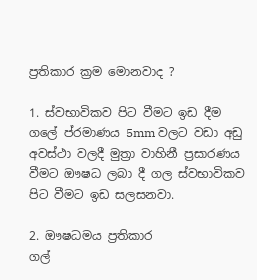ප්‍රතිකාර ක්‍රම මොනවාද ?

1. ස්වභාවිකව පිට වීමට ඉඩ දීම
ගලේ ප්රමාණය 5mm වලට වඩා අඩු අවස්ථා වලදී මුත්‍රා වාහිනී ප්‍රසාරණය වීමට ඖෂධ ලබා දී ගල ස්වභාවිකව පිට වීමට ඉඩ සලසනවා.

2. ඖෂධමය ප්‍රතිකාර
ගල්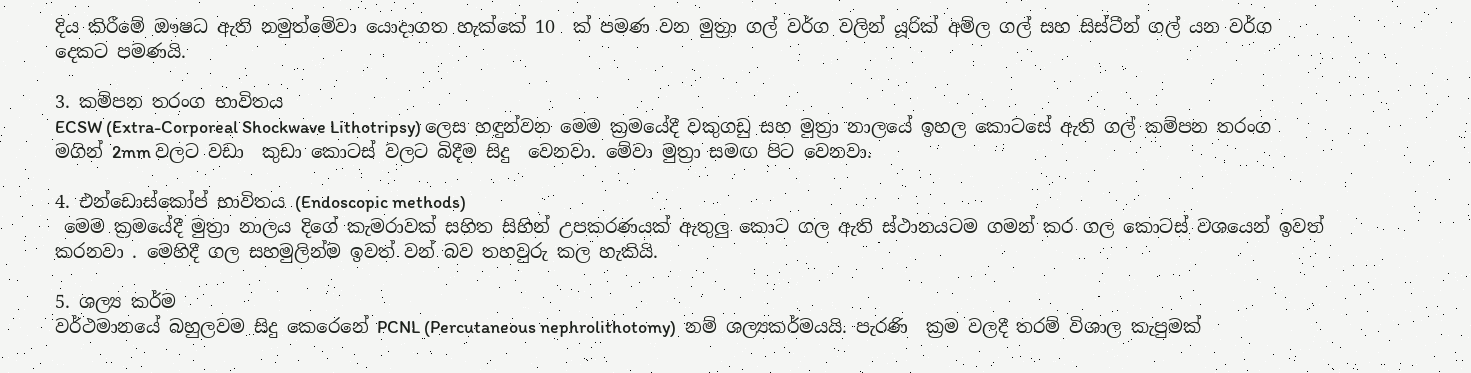දිය කිරීමේ ඖෂධ ඇති නමුත්මේවා යොදාගත හැක්කේ 10  ක් පමණ වන මුත්‍රා ගල් වර්ග වලින් යූරික් අම්ල ගල් සහ සිස්ටීන් ගල් යන වර්ග දෙකට පමණයි.

3. කම්පන තරංග භාවිතය
ECSW (Extra-Corporeal Shockwave Lithotripsy) ලෙස හඳුන්වන මෙම ක්‍රමයේදී වකුගඩු සහ මුත්‍රා නාලයේ ඉහල කොටසේ ඇති ගල් කම්පන තරංග මගින් 2mm වලට වඩා  කුඩා කොටස් වලට බිදීම සිදු  වෙනවා. මේවා මුත්‍රා සමඟ පිට වෙනවා.

4. එන්ඩොස්කෝප් භාවිතය (Endoscopic methods)
 මෙම ක්‍රමයේදී මුත්‍රා නාලය දිගේ කැමරාවක් සහිත සිහින් උපකරණයක් ඇතුලු කොට ගල ඇති ස්ථානයටම ගමන් කර ගල කොටස් වශයෙන් ඉවත් කරනවා . මෙහිදී ගල සහමුලින්ම ඉවත් වන් බව තහවුරු කල හැකියි.

5. ශල්‍ය කර්ම
වර්ථමානයේ බහුලවම සිදු කෙරෙනේ PCNL (Percutaneous nephrolithotomy)  නම් ශල්‍යකර්මයයි. පැරණි  ක්‍රම වලදී තරම් විශාල කැපුමක්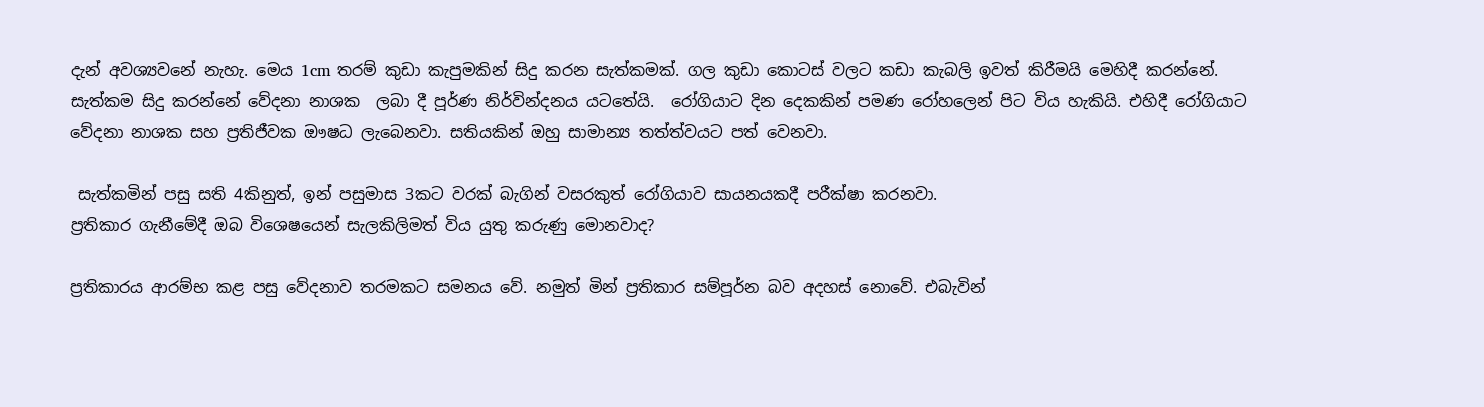දැන් අවශ්‍යවනේ නැහැ. මෙය 1cm තරම් කුඩා කැපුමකින් සිදු කරන සැත්කමක්. ගල කුඩා කොටස් වලට කඩා කැබලි ඉවත් කිරීමයි මෙහිදී කරන්නේ. සැත්කම සිදු කරන්නේ වේදනා නාශක  ලබා දී පූර්ණ නිර්වින්දනය යටතේයි.  රෝගියාට දින දෙකකින් පමණ රෝහලෙන් පිට විය හැකියි. එහිදී රෝගියාට වේදනා නාශක සහ ප්‍රතිජීවක ඖෂධ ලැබෙනවා. සතියකින් ඔහු සාමාන්‍ය තත්ත්වයට පත් වෙනවා.

 සැත්කමින් පසු සති 4කිනුත්, ඉන් පසුමාස 3කට වරක් බැගින් වසරකුත් රෝගියාව සායනයකදී පරීක්ෂා කරනවා.
ප්‍රතිකාර ගැනීමේදී ඔබ විශෙෂයෙන් සැලකිලිමත් විය යුතු කරුණු මොනවාද?

ප්‍රතිකාරය ආරම්භ කළ පසු වේදනාව තරමකට සමනය වේ. නමුත් මින් ප්‍රතිකාර සම්පූර්න බව අදහස් නොවේ. එබැවින්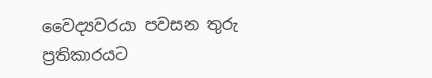වෛද්‍යවරයා පවසන තුරු ප්‍රතිකාරයට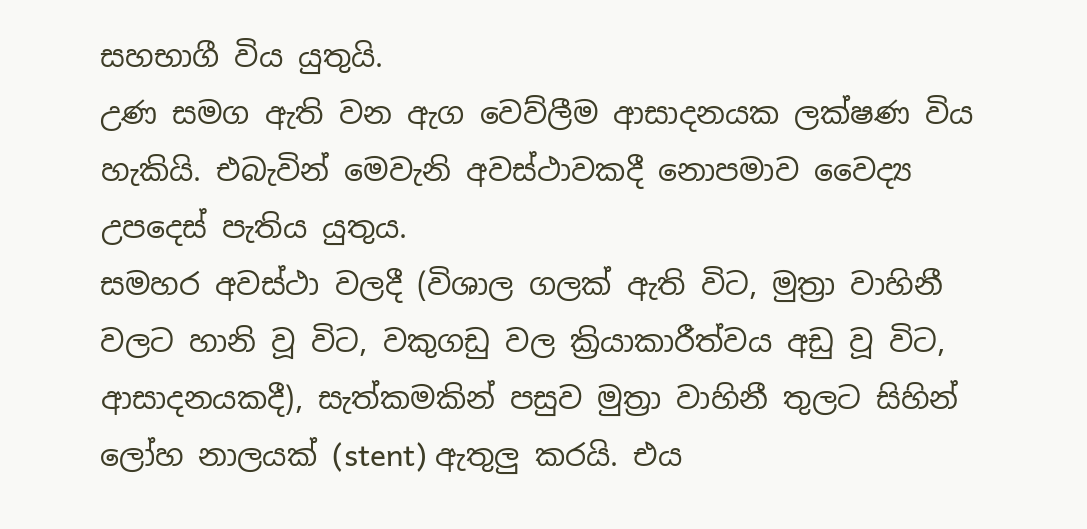සහභාගී විය යුතුයි.
උණ සමග ඇති වන ඇග වෙව්ලීම ආසාදනයක ලක්ෂණ විය හැකියි. එබැවින් මෙවැනි අවස්ථාවකදී නොපමාව වෛද්‍ය  උපදෙස් පැතිය යුතුය.
සමහර අවස්ථා වලදී (විශාල ගලක් ඇති විට, මුත්‍රා වාහිනී වලට හානි වූ විට, වකුගඩු වල ක්‍රියාකාරීත්වය අඩු වූ විට, ආසාදනයකදී), සැත්කමකින් පසුව මුත්‍රා වාහිනී තුලට සිහින් ලෝහ නාලයක් (stent) ඇතුලු කරයි. එය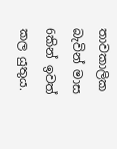තාවකාලික බැවින් මාස 6කින් ඉවත් කල යුතුය.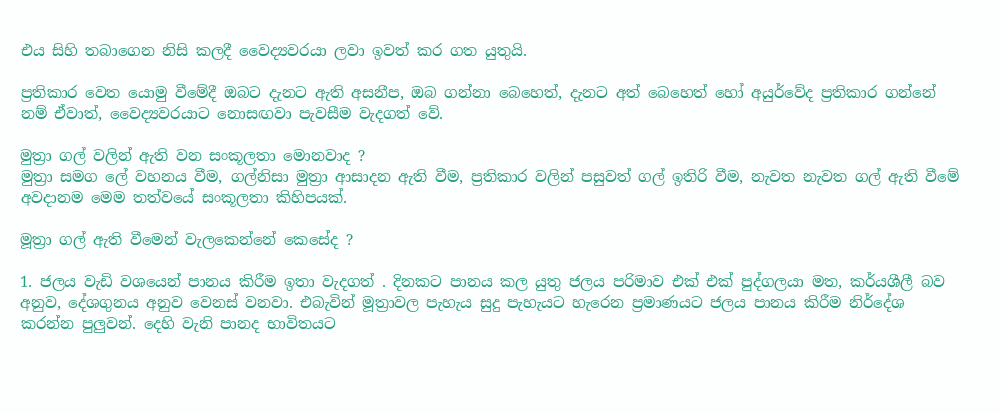එය සිහි තබාගෙන නිසි කලදී වෛද්‍යවරයා ලවා ඉවත් කර ගත යුතුයි.

ප්‍රතිකාර වෙත යොමු වීමේදී ඔබට දැනට ඇති අසනීප, ඔබ ගන්නා බෙහෙත්, දැනට අත් බෙහෙත් හෝ අයුර්වේද ප්‍රතිකාර ගන්නේ නම් ඒවාත්, වෛද්‍යවරයාට නොසඟවා පැවසීම වැදගත් වේ.

මුත්‍රා ගල් වලින් ඇති වන සංකූලතා මොනවාද ?
මුත්‍රා සමග ලේ වහනය වීම, ගල්නිසා මුත්‍රා ආසාදන ඇති වීම, ප්‍රතිකාර වලින් පසුවත් ගල් ඉතිරි වීම, නැවත නැවත ගල් ඇති වීමේ අවදානම මෙම තත්වයේ සංකූලතා කිහිපයක්.

මූත්‍රා ගල් ඇති වීමෙන් වැලකෙන්නේ කෙසේද ?

1. ජලය වැඩි වශයෙන් පානය කිරීම ඉතා වැදගත් . දිනකට පානය කල යුතු ජලය පරිමාව එක් එක් පුද්ගලයා මත, කර්යශීලී බව අනුව, දේශගුනය අනුව වෙනස් වනවා. එබැවින් මූත්‍රාවල පැහැය සුදු පැහැයට හැරෙන ප්‍රමාණයට ජලය පානය කිරීම නිර්දේශ කරන්න පුලුවන්. දෙහි වැනි පානද භාවිතයට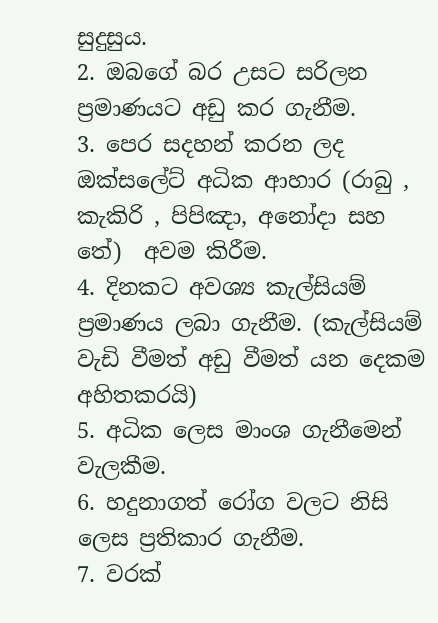සුදුසුය.
2. ඔබගේ බර උසට සරිලන ප්‍රමාණයට අඩු කර ගැනීම.
3. පෙර සදහන් කරන ලද ඔක්සලේට් අධික ආහාර (රාබු , කැකිරි , පිපිඤා, අනෝදා සහ තේ)  අවම කිරීම.
4. දිනකට අවශ්‍ය කැල්සියම් ප්‍රමාණය ලබා ගැනීම. (කැල්සියම් වැඩි වීමත් අඩු වීමත් යන දෙකම අහිතකරයි)
5. අධික ලෙස මාංශ ගැනීමෙන් වැලකීම.
6. හදුනාගත් රෝග වලට නිසි ලෙස ප්‍රතිකාර ගැනීම.
7. වරක්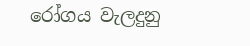රෝගය වැලදුනු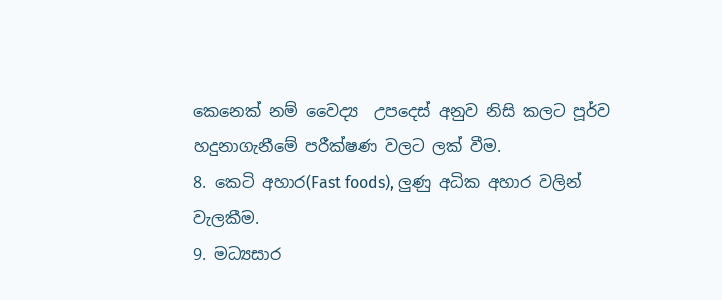කෙනෙක් නම් වෛද්‍ය  උපදෙස් අනුව නිසි කලට පූර්ව හදුනාගැනීමේ පරීක්ෂණ වලට ලක් වීම.
8. කෙටි අහාර(Fast foods), ලුණු අධික අහාර වලින් වැලකීම.
9. මධ්‍යසාර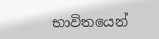භාවිතයෙන්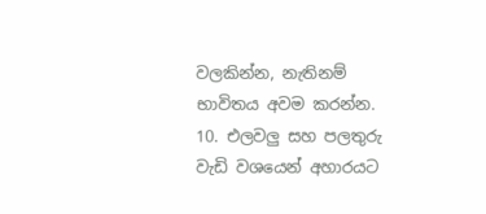වලකින්න, නැතිනම් භාවිතය අවම කරන්න.
10. එලවලු සහ පලතුරු වැඩි වශයෙන් අහාරයට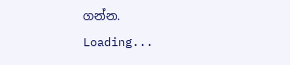ගන්න.
Loading...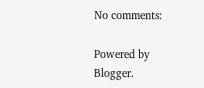No comments:

Powered by Blogger.